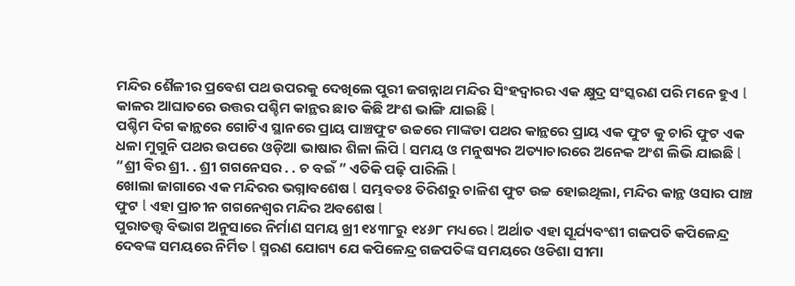ମନ୍ଦିର ଶୈଳୀର ପ୍ରବେଶ ପଥ ଉପରକୁ ଦେଖିଲେ ପୁରୀ ଜଗନ୍ନାଥ ମନ୍ଦିର ସିଂହଦ୍ଵାରର ଏକ କ୍ଷୁଦ୍ର ସଂସ୍କରଣ ପରି ମନେ ହୁଏ l କାଳର ଆଘାତରେ ଉତ୍ତର ପଶ୍ଚିମ କାନ୍ଥର ଛାତ କିଛି ଅଂଶ ଭାଙ୍ଗି ଯାଇଛି l
ପଶ୍ଚିମ ଦିଗ କାନ୍ଥରେ ଗୋଟିଏ ସ୍ଥାନରେ ପ୍ରାୟ ପାଞ୍ଚଫୁଟ ଉଚ୍ଚରେ ମାଙ୍କଡା ପଥର କାନ୍ଥରେ ପ୍ରାୟ ଏକ ଫୁଟ କୁ ଚାରି ଫୁଟ ଏକ ଧଳା ମୁଗୁନି ପଥର ଉପରେ ଓଡ଼ିଆ ଭାଷାର ଶିଳା ଲିପି l ସମୟ ଓ ମନୁଷ୍ୟର ଅତ୍ୟାଚାରରେ ଅନେକ ଅଂଶ ଲିଭି ଯାଇଛି l “ଶ୍ରୀ ବିର ଶ୍ରୀ. . ଶ୍ରୀ ଗଗନେସର . . ଚ ବଇଁ ” ଏତିକି ପଢ଼ି ପାରିଲି l
ଖୋଲା ଜାଗାରେ ଏକ ମନ୍ଦିରର ଭଗ୍ନାବଶେଷ l ସମ୍ଭବତଃ ତିରିଶରୁ ଚାଳିଶ ଫୁଟ ଉଚ୍ଚ ହୋଇଥିଲା, ମନ୍ଦିର କାନ୍ଥ ଓସାର ପାଞ୍ଚ ଫୁଟ l ଏହା ପ୍ରାଚୀନ ଗଗନେଶ୍ୱର ମନ୍ଦିର ଅବଶେଷ l
ପୁରାତତ୍ତ୍ୱ ବିଭାଗ ଅନୁସାରେ ନିର୍ମାଣ ସମୟ ଖ୍ରୀ ୧୪୩୮ରୁ ୧୪୬୮ ମଧ୍ୟରେ l ଅର୍ଥାତ ଏହା ସୂର୍ଯ୍ୟବଂଶୀ ଗଜପତି କପିଳେନ୍ଦ୍ର ଦେବଙ୍କ ସମୟରେ ନିର୍ମିତ l ସ୍ମରଣ ଯୋଗ୍ୟ ଯେ କପିଳେନ୍ଦ୍ର ଗଜପତିଙ୍କ ସମୟରେ ଓଡିଶା ସୀମା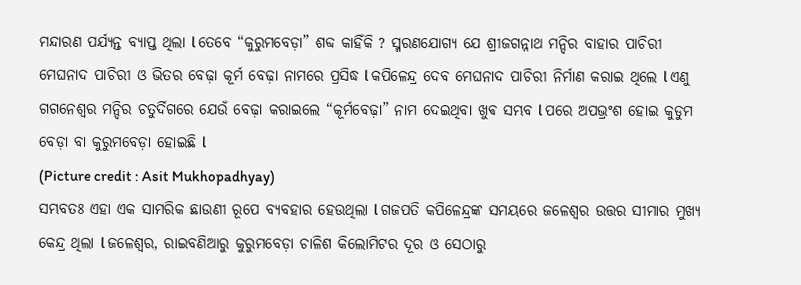ମନ୍ଦାରଣ ପର୍ଯ୍ୟନ୍ତ ବ୍ୟାପ୍ତ ଥିଲା l ତେବେ “କୁରୁମବେଡ଼ା” ଶବ୍ଦ କାହିଁକି ? ସ୍ମରଣଯୋଗ୍ୟ ଯେ ଶ୍ରୀଜଗନ୍ନାଥ ମନ୍ଦିର ବାହାର ପାଚିରୀ ମେଘନାଦ ପାଚିରୀ ଓ ଭିତର ବେଢ଼ା କୂର୍ମ ବେଢ଼ା ନାମରେ ପ୍ରସିଦ୍ଧ l କପିଳେନ୍ଦ୍ର ଦେବ ମେଘନାଦ ପାଚିରୀ ନିର୍ମାଣ କରାଇ ଥିଲେ l ଏଣୁ ଗଗନେଶ୍ୱର ମନ୍ଦିର ଚତୁର୍ଦିଗରେ ଯେଉଁ ବେଢ଼ା କରାଇଲେ “କୂର୍ମବେଢ଼ା” ନାମ ଦେଇଥିବା ଖୁଵ ସମ୍ଭବ l ପରେ ଅପଭ୍ରଂଶ ହୋଇ କୁଡୁମ ବେଡ଼ା ବା କୁରୁମବେଡ଼ା ହୋଇଛି l
(Picture credit : Asit Mukhopadhyay)
ସମ୍ଭବତଃ ଏହା ଏକ ସାମରିକ ଛାଉଣୀ ରୂପେ ବ୍ୟବହାର ହେଉଥିଲା l ଗଜପତି କପିଳେନ୍ଦ୍ରଙ୍କ ସମୟରେ ଜଳେଶ୍ୱର ଉତ୍ତର ସୀମାର ମୁଖ୍ୟ କେନ୍ଦ୍ର ଥିଲା l ଜଳେଶ୍ୱର, ରାଇବଣିଆରୁ କୁରୁମବେଡ଼ା ଚାଳିଶ କିଲୋମିଟର ଦୂର ଓ ସେଠାରୁ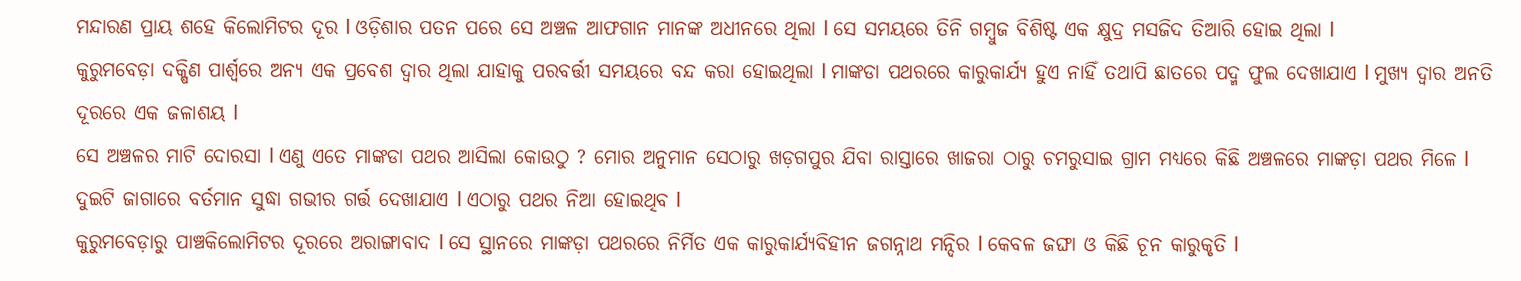ମନ୍ଦାରଣ ପ୍ରାୟ ଶହେ କିଲୋମିଟର ଦୂର l ଓଡ଼ିଶାର ପତନ ପରେ ସେ ଅଞ୍ଚଳ ଆଫଗାନ ମାନଙ୍କ ଅଧୀନରେ ଥିଲା l ସେ ସମୟରେ ତିନି ଗମ୍ବୁଜ ବିଶିଷ୍ଟ ଏକ କ୍ଷୁଦ୍ର ମସଜିଦ ତିଆରି ହୋଇ ଥିଲା l
କୁରୁମବେଡ଼ା ଦକ୍ଷିଣ ପାର୍ଶ୍ୱରେ ଅନ୍ୟ ଏକ ପ୍ରବେଶ ଦ୍ଵାର ଥିଲା ଯାହାକୁ ପରବର୍ତ୍ତୀ ସମୟରେ ବନ୍ଦ କରା ହୋଇଥିଲା l ମାଙ୍କଡା ପଥରରେ କାରୁକାର୍ଯ୍ୟ ହୁଏ ନାହିଁ ତଥାପି ଛାତରେ ପଦ୍ମ ଫୁଲ ଦେଖାଯାଏ l ମୁଖ୍ୟ ଦ୍ଵାର ଅନତି ଦୂରରେ ଏକ ଜଳାଶୟ l
ସେ ଅଞ୍ଚଳର ମାଟି ଦୋରସା l ଏଣୁ ଏତେ ମାଙ୍କଡା ପଥର ଆସିଲା କୋଉଠୁ ? ମୋର ଅନୁମାନ ସେଠାରୁ ଖଡ଼ଗପୁର ଯିବା ରାସ୍ତାରେ ଖାଜରା ଠାରୁ ଚମରୁସାଇ ଗ୍ରାମ ମଧ୍ୟରେ କିଛି ଅଞ୍ଚଳରେ ମାଙ୍କଡ଼ା ପଥର ମିଳେ l ଦୁଇଟି ଜାଗାରେ ବର୍ତମାନ ସୁଦ୍ଧା ଗଭୀର ଗର୍ତ୍ତ ଦେଖାଯାଏ l ଏଠାରୁ ପଥର ନିଆ ହୋଇଥିବ l
କୁରୁମବେଡ଼ାରୁ ପାଞ୍ଚକିଲୋମିଟର ଦୂରରେ ଅରାଙ୍ଗାବାଦ l ସେ ସ୍ଥାନରେ ମାଙ୍କଡ଼ା ପଥରରେ ନିର୍ମିତ ଏକ କାରୁକାର୍ଯ୍ୟବିହୀନ ଜଗନ୍ନାଥ ମନ୍ଦିର l କେବଳ ଜଙ୍ଘା ଓ କିଛି ଚୂନ କାରୁକୃତି l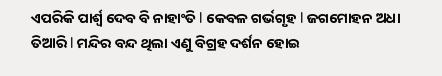ଏପରିକି ପାର୍ଶ୍ୱ ଦେବ ବି ନାହାଂତି l କେବଳ ଗର୍ଭଗୃହ l ଜଗମୋହନ ଅଧା ତିଆରି l ମନ୍ଦିର ବନ୍ଦ ଥିଲା ଏଣୁ ବିଗ୍ରହ ଦର୍ଶନ ହୋଇ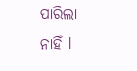ପାରିଲା ନାହିଁ l